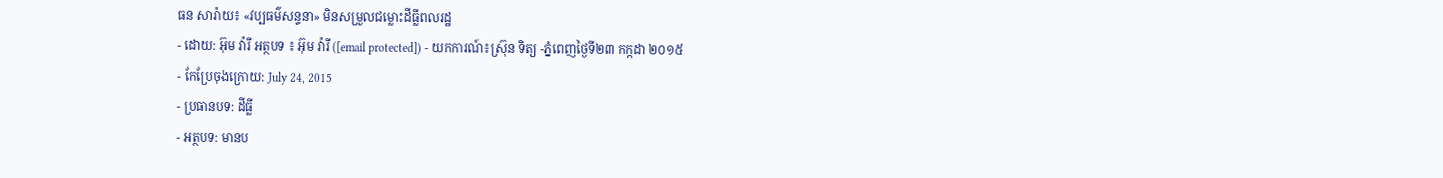ធន សារ៉ាយ៖ «វប្បធម៌សន្ទនា» មិនសម្រួលជម្លោះដីធ្លីពលរដ្ឋ
- ដោយ: អ៊ុម វ៉ារី អត្ថបទ ៖ អ៊ុម វ៉ារី ([email protected]) - យកការណ៍៖ស្រ៊ុន ទិត្យ -ភ្នំពេញថ្ងៃទី២៣ កក្កដា ២០១៥
- កែប្រែចុងក្រោយ: July 24, 2015
- ប្រធានបទ: ដីធ្លី
- អត្ថបទ: មានប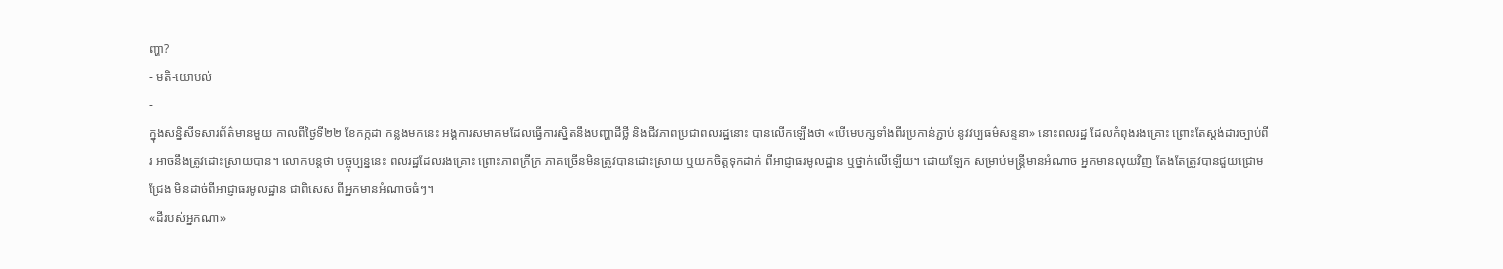ញ្ហា?
- មតិ-យោបល់
-
ក្នុងសន្និសីទសារព័ត៌មានមួយ កាលពីថ្ងៃទី២២ ខែកក្កដា កន្លងមកនេះ អង្គការសមាគមដែលធ្វើការស្និតនឹងបញ្ហាដីថ្លី និងជីវភាពប្រជាពលរដ្ឋនោះ បានលើកឡើងថា «បើមេបក្សទាំងពីរប្រកាន់ភ្ជាប់ នូវវប្បធម៌សន្ទនា» នោះពលរដ្ឋ ដែលកំពុងរងគ្រោះ ព្រោះតែស្តង់ដារច្បាប់ពីរ អាចនឹងត្រូវដោះស្រាយបាន។ លោកបន្តថា បច្ចុប្បន្ននេះ ពលរដ្ឋដែលរងគ្រោះ ព្រោះភាពក្រីក្រ ភាគច្រើនមិនត្រូវបានដោះស្រាយ ឬយកចិត្តទុកដាក់ ពីអាជ្ញាធរមូលដ្ឋាន ឬថ្នាក់លើឡើយ។ ដោយឡែក សម្រាប់មន្រ្តីមានអំណាច អ្នកមានលុយវិញ តែងតែត្រូវបានជួយជ្រោមជ្រែង មិនដាច់ពីអាជ្ញាធរមូលដ្ឋាន ជាពិសេស ពីអ្នកមានអំណាចធំៗ។
«ដីរបស់អ្នកណា»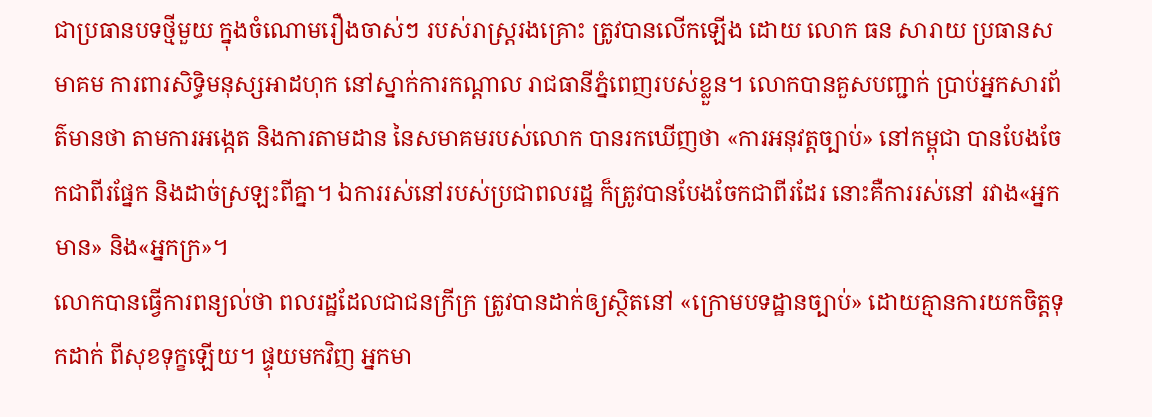ជាប្រធានបទថ្មីមួយ ក្នុងចំណោមរឿងចាស់ៗ របស់រាស្រ្តរងគ្រោះ ត្រូវបានលើកឡើង ដោយ លោក ធន សារាយ ប្រធានសមាគម ការពារសិទ្ធិមនុស្សអាដហុក នៅស្នាក់ការកណ្តាល រាជធានីភ្នំពេញរបស់ខ្លួន។ លោកបានគួសបញ្ជាក់ ប្រាប់អ្នកសារព័ត៌មានថា តាមការអង្កេត និងការតាមដាន នៃសមាគមរបស់លោក បានរកឃើញថា «ការអនុវត្តច្បាប់» នៅកម្ពុជា បានបែងចែកជាពីរផ្នែក និងដាច់ស្រឡះពីគ្នា។ ឯការរស់នៅរបស់ប្រជាពលរដ្ឋ ក៏ត្រូវបានបែងចែកជាពីរដែរ នោះគឺការរស់នៅ រវាង«អ្នកមាន» និង«អ្នកក្រ»។
លោកបានធ្វើការពន្យល់ថា ពលរដ្ឋដែលជាជនក្រីក្រ ត្រូវបានដាក់ឲ្យស្ថិតនៅ «ក្រោមបទដ្ឋានច្បាប់» ដោយគ្មានការយកចិត្តទុកដាក់ ពីសុខទុក្ខឡើយ។ ផ្ទុយមកវិញ អ្នកមា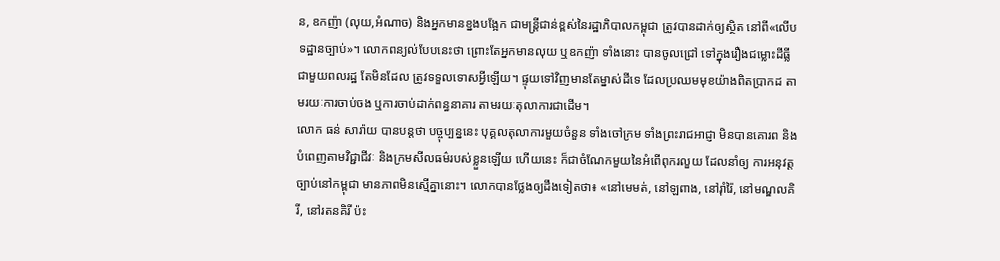ន, ឧកញ៉ា (លុយ,អំណាច) និងអ្នកមានខ្នងបង្អែក ជាមន្រ្តីជាន់ខ្ពស់នៃរដ្ឋាភិបាលកម្ពុជា ត្រូវបានដាក់ឲ្យស្ថិត នៅពី«លើបទដ្ឋានច្បាប់»។ លោកពន្យល់បែបនេះថា ព្រោះតែអ្នកមានលុយ ឬឧកញ៉ា ទាំងនោះ បានចូលជ្រៅ ទៅក្នុងរឿងជម្លោះដីធ្លី ជាមួយពលរដ្ឋ តែមិនដែល ត្រូវទទួលទោសអ្វីឡើយ។ ផ្ទុយទៅវិញមានតែម្នាស់ដីទេ ដែលប្រឈមមុខយ៉ាងពិតប្រាកដ តាមរយៈការចាប់ចង ឬការចាប់ដាក់ពន្ធនាគារ តាមរយៈតុលាការជាដើម។
លោក ធន់ សារ៉ាយ បានបន្តថា បច្ចុប្បន្ននេះ បុគ្គលតុលាការមួយចំនួន ទាំងចៅក្រម ទាំងព្រះរាជអាជ្ញា មិនបានគោរព និងបំពេញតាមវិជ្ជាជីវៈ និងក្រមសីលធម៌របស់ខ្លួនឡើយ ហើយនេះ ក៏ជាចំណែកមួយនៃអំពើពុករលួយ ដែលនាំឲ្យ ការអនុវត្តច្បាប់នៅកម្ពុជា មានភាពមិនស្មើគ្នានោះ។ លោកបានថ្លែងឲ្យដឹងទៀតថា៖ «នៅមេមត់, នៅឡពាង, នៅរ៉ាំរ៉ៃ, នៅមណ្ឌលគិរី, នៅរតនគិរី ប៉ះ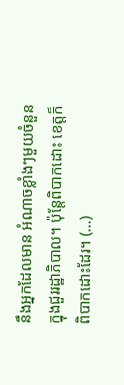នឹងអ្នកដែលមាន អំណាចខ្លាំងៗមួយចំនួន ក្នុងជួររដ្ឋាភិបាល។ ប៉ុន្តែពិបាកដោះ ខេត្តក៏ពិបាកដោះដែរ។ (...)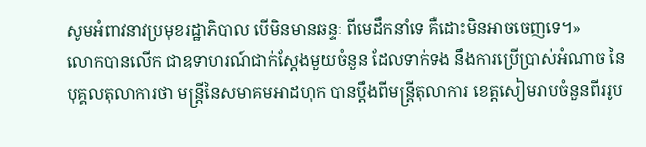សូមអំពាវនាវប្រមុខរដ្ឋាភិបាល បើមិនមានឆន្ទៈ ពីមេដឹកនាំទេ គឺដោះមិនអាចចេញទេ។»
លោកបានលើក ជាឧទាហរណ៍ជាក់ស្តែងមួយចំនួន ដែលទាក់ទង នឹងការប្រើប្រាស់អំណាច នៃបុគ្គលតុលាការថា មន្រ្តីនៃសមាគមអាដហុក បានប្តឹងពីមន្រ្តីតុលាការ ខេត្តសៀមរាបចំនួនពីររូប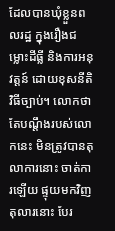ដែលបានឃុំខ្លួនពលរដ្ឋ ក្នុងរឿងជម្លោះដីធ្លី និងការអនុវត្តន៍ ដោយខុសនីតិវិធីច្បាប់។ លោកថា តែបណ្តឹងរបស់លោកនេះ មិនត្រូវបានតុលាការនោះ ចាត់ការឡើយ ផ្ទុយមកវិញតុលារនោះ បែរ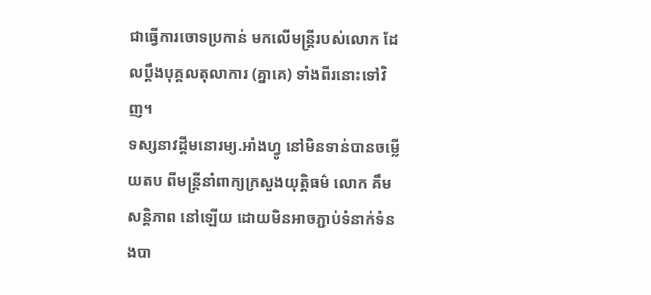ជាធ្វើការចោទប្រកាន់ មកលើមន្រ្តីរបស់លោក ដែលប្តឹងបុគ្គលតុលាការ (គ្នាគេ) ទាំងពីរនោះទៅវិញ។
ទស្សនាវដ្តីមនោរម្យ.អាំងហ្វូ នៅមិនទាន់បានចម្លើយតប ពីមន្រ្តីនាំពាក្យក្រសួងយុត្តិធម៌ លោក គឹម សន្តិភាព នៅឡើយ ដោយមិនអាចភ្ជាប់ទំនាក់ទំនងបា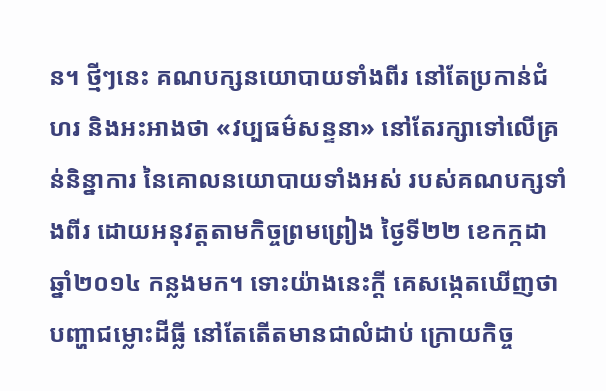ន។ ថ្មីៗនេះ គណបក្សនយោបាយទាំងពីរ នៅតែប្រកាន់ជំហរ និងអះអាងថា «វប្បធម៌សន្ទនា» នៅតែរក្សាទៅលើគ្រន់និន្នាការ នៃគោលនយោបាយទាំងអស់ របស់គណបក្សទាំងពីរ ដោយអនុវត្តតាមកិច្ចព្រមព្រៀង ថ្ងៃទី២២ ខេកក្កដា ឆ្នាំ២០១៤ កន្លងមក។ ទោះយ៉ាងនេះក្តី គេសង្កេតឃើញថា បញ្ហាជម្លោះដីធ្លី នៅតែតើតមានជាលំដាប់ ក្រោយកិច្ច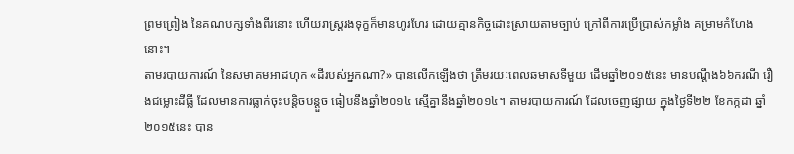ព្រមព្រៀង នៃគណបក្សទាំងពីរនោះ ហើយរាស្រ្តរងទុក្ខក៏មានហូរហែរ ដោយគ្មានកិច្ចដោះស្រាយតាមច្បាប់ ក្រៅពីការប្រើប្រាស់កម្លាំង គម្រាមកំហែងនោះ។
តាមរបាយការណ៍ នៃសមាគមអាដហុក «ដីរបស់អ្នកណា?» បានលើកឡើងថា ត្រឹមរយៈពេលឆមាសទីមួយ ដើមឆ្នាំ២០១៥នេះ មានបណ្ដឹង៦៦ករណី រឿងជម្លោះដីធ្លី ដែលមានការធ្លាក់ចុះបន្តិចបន្តួច ធៀបនឹងឆ្នាំ២០១៤ ស្មើគ្នានឹងឆ្នាំ២០១៤។ តាមរបាយការណ៍ ដែលចេញផ្សាយ ក្នុងថ្ងៃទី២២ ខែកក្កដា ឆ្នាំ២០១៥នេះ បាន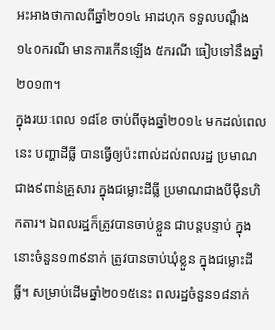អះអាងថាកាលពីឆ្នាំ២០១៤ អាដហុក ទទួលបណ្ដឹង១៤០ករណី មានការកើនឡើង ៥ករណី ធៀបទៅនឹងឆ្នាំ២០១៣។
ក្នុងរយៈពេល ១៨ខែ ចាប់ពីចុងឆ្នាំ២០១៤ មកដល់ពេលនេះ បញ្ហាដីធ្លី បានធ្វើឲ្យប៉ះពាល់ដល់ពលរដ្ឋ ប្រមាណជាង៩ពាន់គ្រួសារ ក្នុងជម្លោះដីធ្លី ប្រមាណជាងបីម៉ឺនហិកតារ។ ឯពលរដ្ឋក៏ត្រូវបានចាប់ខ្លួន ជាបន្តបន្ទាប់ ក្នុងនោះចំនួន១៣៩នាក់ ត្រូវបានចាប់ឃុំខ្លួន ក្នុងជម្លោះដីធ្លី។ សម្រាប់ដើមឆ្នាំ២០១៥នេះ ពលរដ្ឋចំនួន១៨នាក់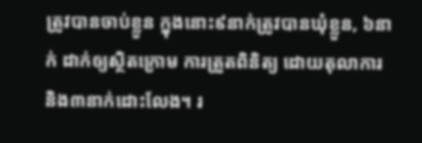ត្រូវបានចាប់ខ្លួន ក្នុងនោះ៩នាក់ត្រូវបានឃុំខ្លួន, ៦នាក់ ដាក់ឲ្យស្ថិតក្រោម ការត្រួតពិនិត្យ ដោយតុលាការ និង៣នាក់ដោះលែង។ រ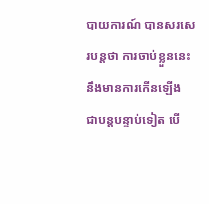បាយការណ៍ បានសរសេរបន្តថា ការចាប់ខ្លួននេះ នឹងមានការកើនឡើង ជាបន្តបន្ទាប់ទៀត បើ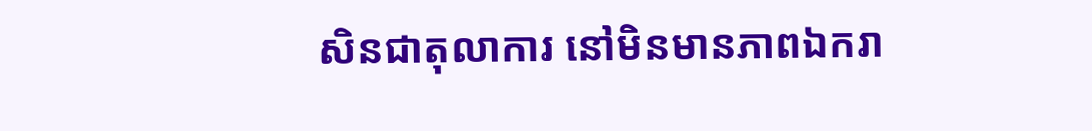សិនជាតុលាការ នៅមិនមានភាពឯករា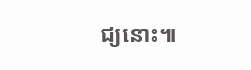ជ្យនោះ៕